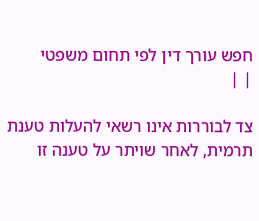חפש עורך דין לפי תחום משפטי
| |

צד לבוררות אינו רשאי להעלות טענת תרמית, לאחר שויתר על טענה זו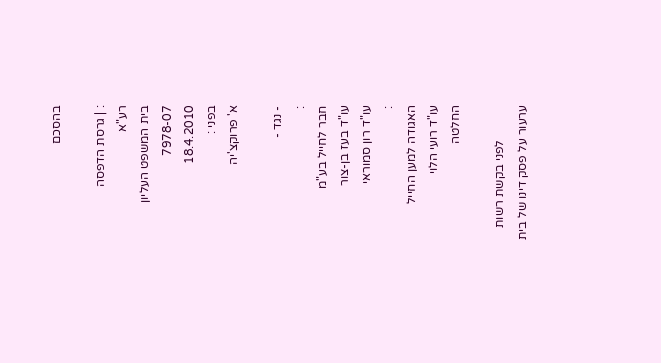בהסכם

: | גרסת הדפסה
רע"א
בית המשפט העליון
7978-07
18.4.2010
בפני :
א' פרוקצ'יה

- נגד -
:
חבר לחייל בע"מ
עו"ד בעז בן-צור
עו"ד רון סמוראי
:
האגודה למען החייל
עו"ד רועי הלוי
החלטה

           לפני בקשת רשות ערעור על פסק דינו של בית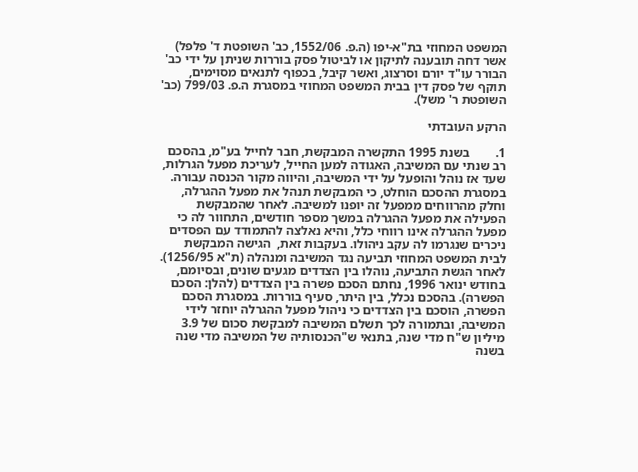המשפט המחוזי בת"א-יפו (ה.פ. 1552/06, כב' השופטת ד' פלפל) אשר דחה תובענה לתיקון או לביטול פסק בוררות שניתן על ידי כב' הבורר עו"ד יורם וסרצוג, ואשר קיבל, בכפוף לתנאים מסוימים, תוקף של פסק דין בבית המשפט המחוזי במסגרת ה.פ. 799/03 (כב' השופטת ר' משל).

הרקע העובדתי

1.        בשנת 1995 התקשרה המבקשת, חבר לחייל בע"מ, בהסכם רב שנתי עם המשיבה, האגודה למען החייל, לעריכת מפעל הגרלות, שעד אז נוהל והופעל על ידי המשיבה, והיווה מקור הכנסה עבורה. במסגרת ההסכם הוחלט, כי המבקשת תנהל את מפעל ההגרלה, וחלק מהרווחים ממפעל זה יופנו למשיבה. לאחר שהמבקשת הפעילה את מפעל ההגרלה במשך מספר חודשים, התחוור לה כי מפעל ההגרלה אינו רווחי כלל, והיא נאלצה להתמודד עם הפסדים ניכרים שנגרמו לה עקב ניהולו. בעקבות זאת,  הגישה המבקשת לבית המשפט המחוזי תביעה נגד המשיבה ומנהלה (ת"א 1256/95). לאחר הגשת התביעה, נוהלו בין הצדדים מגעים שונים, ובסיומם, בחודש ינואר 1996, נחתם הסכם פשרה בין הצדדים (להלן: הסכם הפשרה). בהסכם נכלל, בין היתר, סעיף בוררות. במסגרת הסכם הפשרה, הוסכם בין הצדדים כי ניהול מפעל ההגרלה יוחזר לידי המשיבה, ובתמורה לכך תשלם המשיבה למבקשת סכום של 3.9 מיליון ש"ח מדי שנה, בתנאי ש"הכנסותיה של המשיבה מדי שנה בשנה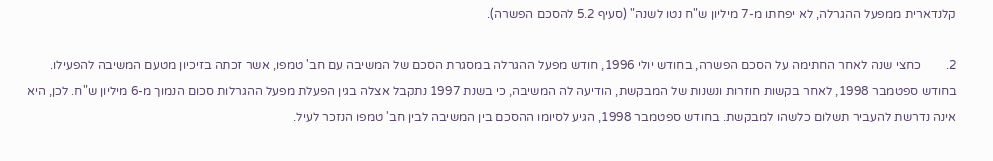קלנדארית ממפעל ההגרלה, לא יפחתו מ-7 מיליון ש"ח נטו לשנה" (סעיף 5.2 להסכם הפשרה).

2.        כחצי שנה לאחר החתימה על הסכם הפשרה, בחודש יולי 1996, חודש מפעל ההגרלה במסגרת הסכם של המשיבה עם חב' טמפו, אשר זכתה בזיכיון מטעם המשיבה להפעילו. בחודש ספטמבר 1998, לאחר בקשות חוזרות ונשנות של המבקשת, הודיעה לה המשיבה, כי בשנת 1997 נתקבל אצלה בגין הפעלת מפעל ההגרלות סכום הנמוך מ-6 מיליון ש"ח. לכן, היא אינה נדרשת להעביר תשלום כלשהו למבקשת. בחודש ספטמבר 1998, הגיע לסיומו ההסכם בין המשיבה לבין חב' טמפו הנזכר לעיל.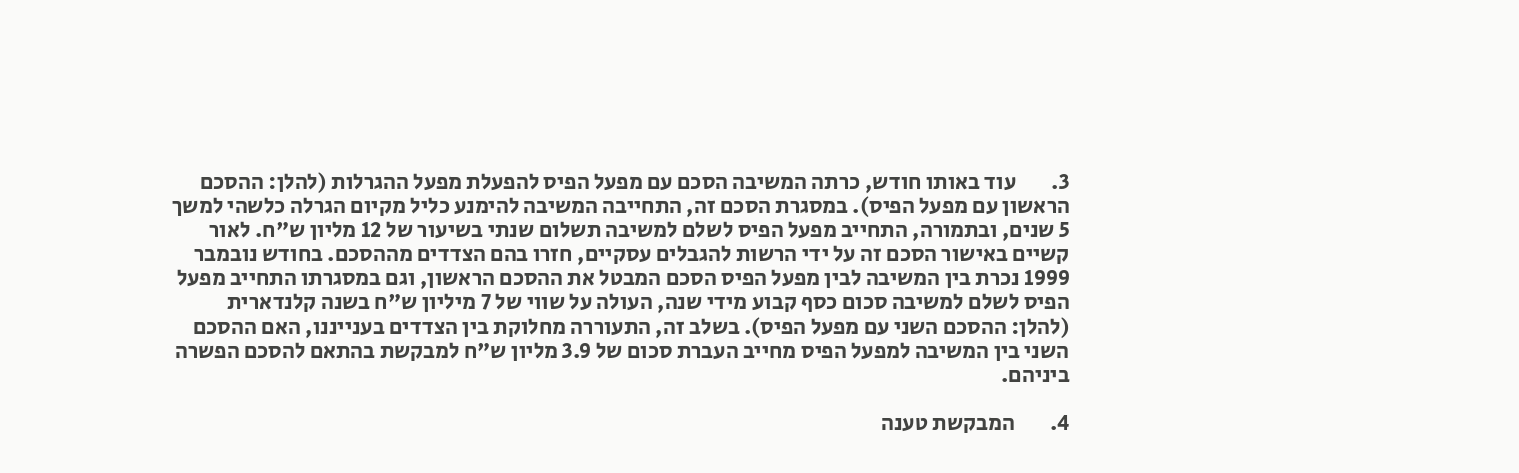3.        עוד באותו חודש, כרתה המשיבה הסכם עם מפעל הפיס להפעלת מפעל ההגרלות (להלן: ההסכם הראשון עם מפעל הפיס). במסגרת הסכם זה, התחייבה המשיבה להימנע כליל מקיום הגרלה כלשהי למשך 5 שנים, ובתמורה, התחייב מפעל הפיס לשלם למשיבה תשלום שנתי בשיעור של 12 מליון ש"ח. לאור קשיים באישור הסכם זה על ידי הרשות להגבלים עסקיים, חזרו בהם הצדדים מההסכם. בחודש נובמבר 1999 נכרת בין המשיבה לבין מפעל הפיס הסכם המבטל את ההסכם הראשון, וגם במסגרתו התחייב מפעל הפיס לשלם למשיבה סכום כסף קבוע מידי שנה, העולה על שווי של 7 מיליון ש"ח בשנה קלנדארית (להלן: ההסכם השני עם מפעל הפיס). בשלב זה, התעוררה מחלוקת בין הצדדים בענייננו, האם ההסכם השני בין המשיבה למפעל הפיס מחייב העברת סכום של 3.9 מליון ש"ח למבקשת בהתאם להסכם הפשרה ביניהם.

4.        המבקשת טענה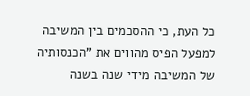כל העת, כי ההסכמים בין המשיבה למפעל הפיס מהווים את "הכנסותיה של המשיבה מידי שנה בשנה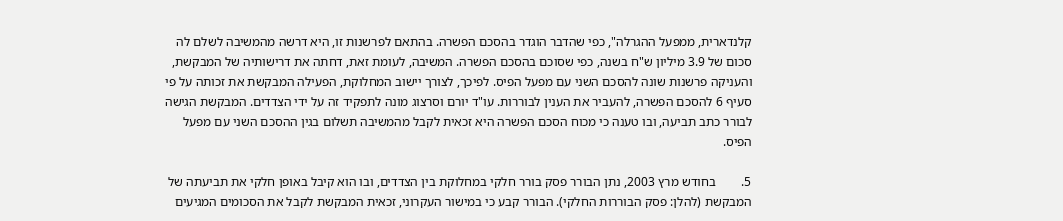קלנדארית, ממפעל ההגרלה", כפי שהדבר הוגדר בהסכם הפשרה. בהתאם לפרשנות זו, היא דרשה מהמשיבה לשלם לה סכום של 3.9 מיליון ש"ח בשנה, כפי שסוכם בהסכם הפשרה. המשיבה, לעומת זאת, דחתה את דרישותיה של המבקשת, והעניקה פרשנות שונה להסכם השני עם מפעל הפיס. לפיכך, לצורך יישוב המחלוקת, הפעילה המבקשת את זכותה על פי סעיף 6 להסכם הפשרה, להעביר את הענין לבוררות. עו"ד יורם וסרצוג מונה לתפקיד זה על ידי הצדדים. המבקשת הגישה לבורר כתב תביעה, ובו טענה כי מכוח הסכם הפשרה היא זכאית לקבל מהמשיבה תשלום בגין ההסכם השני עם מפעל הפיס.

5.        בחודש מרץ 2003, נתן הבורר פסק בורר חלקי במחלוקת בין הצדדים, ובו הוא קיבל באופן חלקי את תביעתה של המבקשת (להלן: פסק הבוררות החלקי). הבורר קבע כי במישור העקרוני, זכאית המבקשת לקבל את הסכומים המגיעים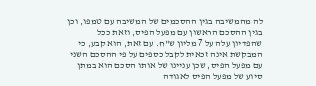לה מהמשיבה בגין ההסכמים של המשיבה עם טמפו, וכן בגין ההסכם הראשון עם מפעל הפיס, וזאת ככל שהפדיון עלה על 7 מליון ש"ח. עם זאת, הוא קבע, כי המבקשת אינה זכאית לקבל כספים על פי ההסכם השני עם מפעל הפיס, שכן עניינו של אותו הסכם הוא במתן סיוע של מפעל הפיס לאגודה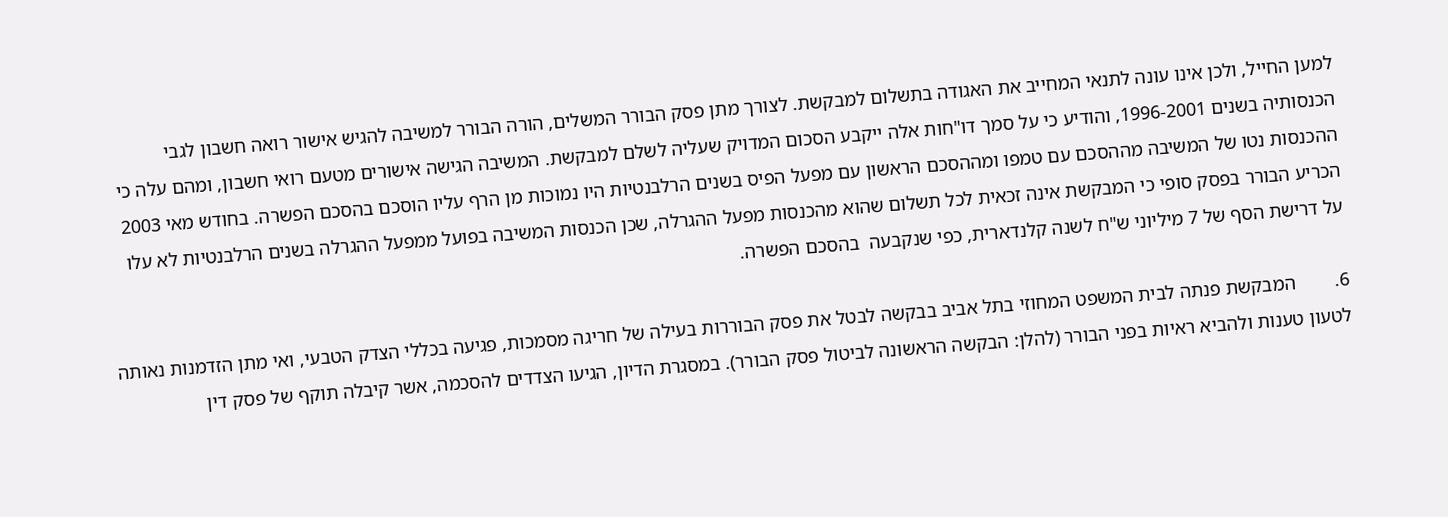למען החייל, ולכן אינו עונה לתנאי המחייב את האגודה בתשלום למבקשת. לצורך מתן פסק הבורר המשלים, הורה הבורר למשיבה להגיש אישור רואה חשבון לגבי הכנסותיה בשנים 1996-2001, והודיע כי על סמך דו"חות אלה ייקבע הסכום המדויק שעליה לשלם למבקשת. המשיבה הגישה אישורים מטעם רואי חשבון, ומהם עלה כי ההכנסות נטו של המשיבה מההסכם עם טמפו ומההסכם הראשון עם מפעל הפיס בשנים הרלבנטיות היו נמוכות מן הרף עליו הוסכם בהסכם הפשרה. בחודש מאי 2003 הכריע הבורר בפסק סופי כי המבקשת אינה זכאית לכל תשלום שהוא מהכנסות מפעל ההגרלה, שכן הכנסות המשיבה בפועל ממפעל ההגרלה בשנים הרלבנטיות לא עלו על דרישת הסף של 7 מיליוני ש"ח לשנה קלנדארית, כפי שנקבעה  בהסכם הפשרה.

6.        המבקשת פנתה לבית המשפט המחוזי בתל אביב בבקשה לבטל את פסק הבוררות בעילה של חריגה מסמכות, פגיעה בכללי הצדק הטבעי, ואי מתן הזדמנות נאותה לטעון טענות ולהביא ראיות בפני הבורר (להלן: הבקשה הראשונה לביטול פסק הבורר). במסגרת הדיון, הגיעו הצדדים להסכמה, אשר קיבלה תוקף של פסק דין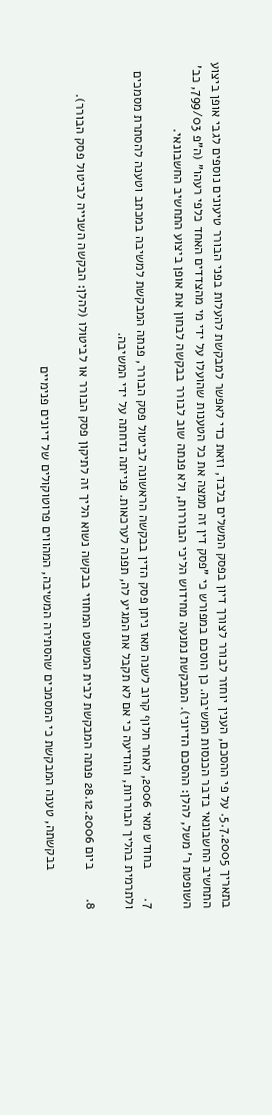בתאריך 5.7.2005. על פי ההסכם, הענין יוחזר לבורר לצורך דיון בפסק המשלים בלבד, וזאת כדי לאפשר למבקשת להעלות בפני הבורר טיעונים נוספים לגבי אופן ביצוע התחשיב החשבונאי בדבר הכנסות המשיבה. כן הוסכם במפורש כי "פסק דין זה ממצה את כל הטענות שהועלו על ידי מי מהצדדים האחד כלפי רעהו" (ה"פ 799/03, כב' השופטת ר' משל, להלן: ההסכם הדיוני). המבקשת נמנעה מחידוש הליכי הבוררות, ולא פנתה שוב לבורר בבקשה לבחון את אופן ביצוע התחשיב החשבונאי.

7.        בחודש מאי 2006, לאחר חלוף קרוב לשנה מאז ניתן פסק הדין בבקשה הראשונה לביטול פסק הבורר, פנתה המבקשת למשיבה במכתב וטענה להסתרת מסמכים ולתרמית בהליך הבוררות, והודיעה כי אם לא תקבל את המגיע לה, תפנה לערכאות. פנייתה נדחתה על ידי המשיבה.

8.        ביום 28.12.2006 פנתה המבקשת לבית המשפט המחוזי בבקשה נשוא הליך זה לתיקון פסק הבורר או לביטולו (להלן: הבקשה השנייה לביטול פסק הבורר).

           בבקשתה, טענה המבקשת כי המסמכים שהסתירה המשיבה, המהווים פרוטוקולים של דיונים פנימיים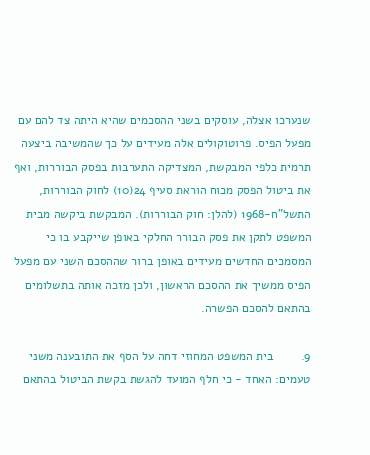שנערכו אצלה, עוסקים בשני ההסכמים שהיא היתה צד להם עם מפעל הפיס. פרוטוקולים אלה מעידים על כך שהמשיבה ביצעה תרמית כלפי המבקשת, המצדיקה התערבות בפסק הבוררות, ואף את ביטול הפסק מכוח הוראת סעיף 24(10) לחוק הבוררות, התשל"ח-1968 (להלן: חוק הבוררות). המבקשת ביקשה מבית המשפט לתקן את פסק הבורר החלקי באופן שייקבע בו כי המסמכים החדשים מעידים באופן ברור שההסכם השני עם מפעל הפיס ממשיך את ההסכם הראשון, ולכן מזכה אותה בתשלומים בהתאם להסכם הפשרה.

9.        בית המשפט המחוזי דחה על הסף את התובענה משני טעמים: האחד - כי חלף המועד להגשת בקשת הביטול בהתאם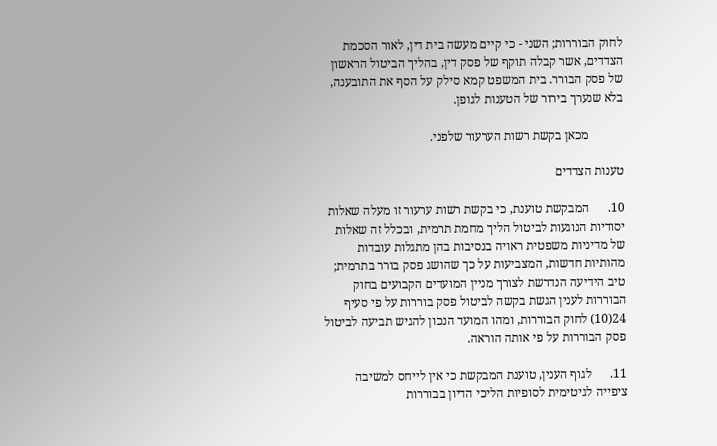לחוק הבוררות; השני - כי קיים מעשה בית דין, לאור הסכמת הצדדים, אשר קבלה תוקף של פסק דין, בהליך הביטול הראשון של פסק הבורר. בית המשפט קמא סילק על הסף את התובענה, בלא שנערך בירור של הטענות לגופן.

           מכאן בקשת רשות הערעור שלפני.

טענות הצדדים

10.      המבקשת טוענת, כי בקשת רשות ערעור זו מעלה שאלות יסודיות הנוגעות לביטול הליך מחמת תרמית, ובכלל זה שאלות של מדיניות משפטית ראויה בנסיבות בהן מתגלות עובדות מהותיות חדשות, המצביעות על כך שהושג פסק בורר בתרמית; טיב הידיעה הנדרשת לצורך מניין המועדים הקבועים בחוק הבוררות לענין הגשת בקשה לביטול פסק בוררות על פי סעיף 24(10) לחוק הבוררות, ומהו המועד הנכון להגיש תביעה לביטול פסק הבוררות על פי אותה הוראה.

11.      לגוף הענין, טוענת המבקשת כי אין לייחס למשיבה ציפייה לגיטימית לסופיות הליכי הדיון בבוררות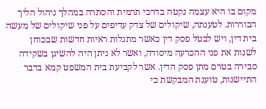מקום בו היא עצמה נקטה בדרכי תרמית והסתרה במהלך ניהול הליך הבוררות. לטענתה, שיקולים של צדק עדיפים על פני שיקולים של מעשה בית דין, ויש לבטל פסק דין כאשר מתגלות ראיות חדשות שבכוחן לשנות את פני ההכרעה מיסודה, ואשר לא ניתן היה להשיגן בשקידה סבירה בטרם מתן פסק הדין. אשר לקביעת בית המשפט קמא בדבר התיישנות, טוענת המבקשת כי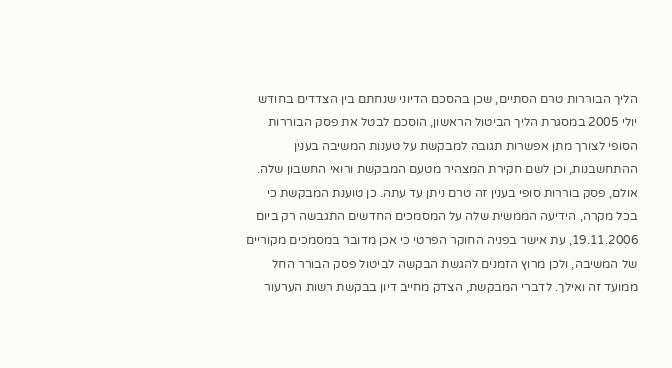הליך הבוררות טרם הסתיים, שכן בהסכם הדיוני שנחתם בין הצדדים בחודש יולי 2005 במסגרת הליך הביטול הראשון, הוסכם לבטל את פסק הבוררות הסופי לצורך מתן אפשרות תגובה למבקשת על טענות המשיבה בענין ההתחשבנות, וכן לשם חקירת המצהיר מטעם המבקשת ורואי החשבון שלה. אולם, פסק בוררות סופי בענין זה טרם ניתן עד עתה. כן טוענת המבקשת כי בכל מקרה, הידיעה הממשית שלה על המסמכים החדשים התגבשה רק ביום 19.11.2006, עת אישר בפניה החוקר הפרטי כי אכן מדובר במסמכים מקוריים של המשיבה, ולכן מרוץ הזמנים להגשת הבקשה לביטול פסק הבורר החל ממועד זה ואילך. לדברי המבקשת, הצדק מחייב דיון בבקשת רשות הערעור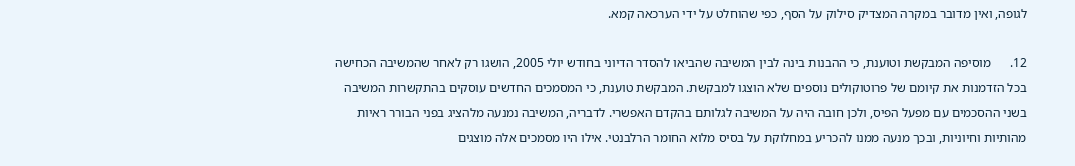לגופה, ואין מדובר במקרה המצדיק סילוק על הסף, כפי שהוחלט על ידי הערכאה קמא.

12.      מוסיפה המבקשת וטוענת, כי ההבנות בינה לבין המשיבה שהביאו להסדר הדיוני בחודש יולי 2005, הושגו רק לאחר שהמשיבה הכחישה בכל הזדמנות את קיומם של פרוטוקולים נוספים שלא הוצגו למבקשת. המבקשת טוענת, כי המסמכים החדשים עוסקים בהתקשרות המשיבה בשני ההסכמים עם מפעל הפיס, ולכן חובה היה על המשיבה לגלותם בהקדם האפשרי. לדבריה, המשיבה נמנעה מלהציג בפני הבורר ראיות מהותיות וחיוניות, ובכך מנעה ממנו להכריע במחלוקת על בסיס מלוא החומר הרלבנטי. אילו היו מסמכים אלה מוצגים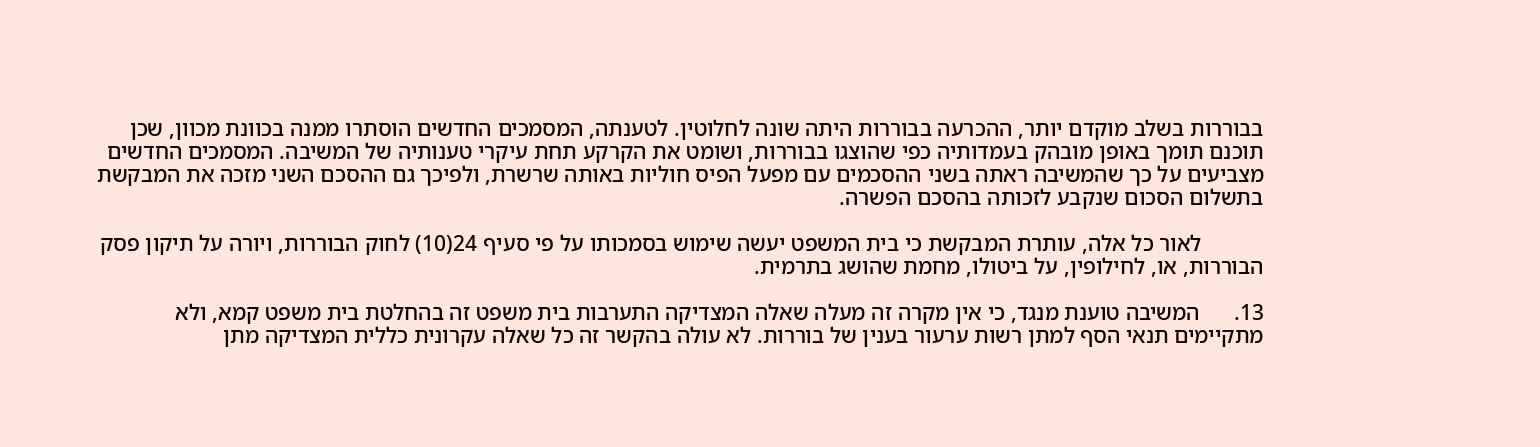בבוררות בשלב מוקדם יותר, ההכרעה בבוררות היתה שונה לחלוטין. לטענתה, המסמכים החדשים הוסתרו ממנה בכוונת מכוון, שכן תוכנם תומך באופן מובהק בעמדותיה כפי שהוצגו בבוררות, ושומט את הקרקע תחת עיקרי טענותיה של המשיבה. המסמכים החדשים מצביעים על כך שהמשיבה ראתה בשני ההסכמים עם מפעל הפיס חוליות באותה שרשרת, ולפיכך גם ההסכם השני מזכה את המבקשת בתשלום הסכום שנקבע לזכותה בהסכם הפשרה.

           לאור כל אלה, עותרת המבקשת כי בית המשפט יעשה שימוש בסמכותו על פי סעיף 24(10) לחוק הבוררות, ויורה על תיקון פסק הבוררות, או, לחילופין, על ביטולו, מחמת שהושג בתרמית.

13.      המשיבה טוענת מנגד, כי אין מקרה זה מעלה שאלה המצדיקה התערבות בית משפט זה בהחלטת בית משפט קמא, ולא מתקיימים תנאי הסף למתן רשות ערעור בענין של בוררות. לא עולה בהקשר זה כל שאלה עקרונית כללית המצדיקה מתן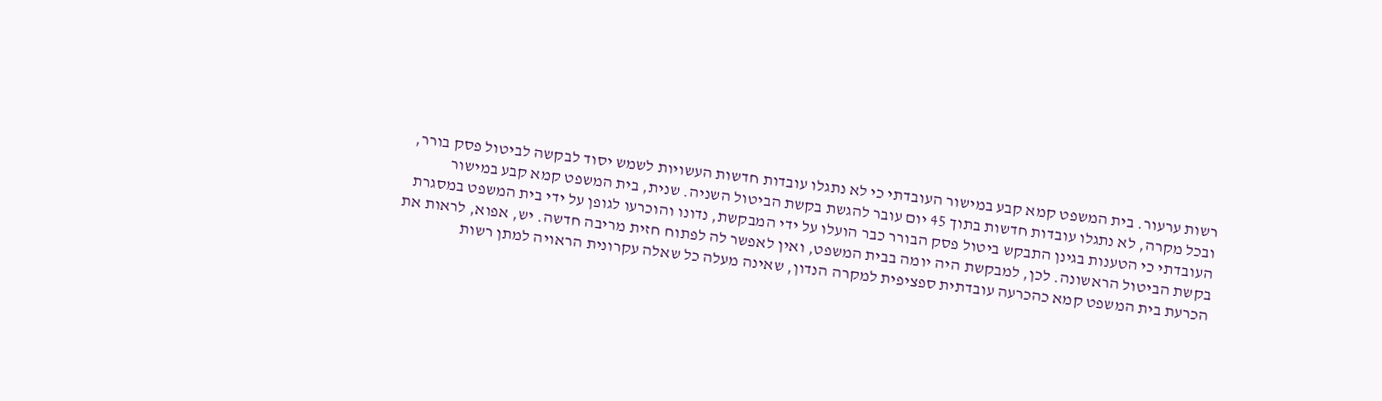רשות ערעור. בית המשפט קמא קבע במישור העובדתי כי לא נתגלו עובדות חדשות העשויות לשמש יסוד לבקשה לביטול פסק בורר, ובכל מקרה, לא נתגלו עובדות חדשות בתוך 45 יום עובר להגשת בקשת הביטול השניה. שנית, בית המשפט קמא קבע במישור העובדתי כי הטענות בגינן התבקש ביטול פסק הבורר כבר הועלו על ידי המבקשת, נדונו והוכרעו לגופן על ידי בית המשפט במסגרת בקשת הביטול הראשונה. לכן, למבקשת היה יומה בבית המשפט, ואין לאפשר לה לפתוח חזית מריבה חדשה. יש, אפוא, לראות את הכרעת בית המשפט קמא כהכרעה עובדתית ספציפית למקרה הנדון, שאינה מעלה כל שאלה עקרונית הראויה למתן רשות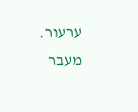ערעור. מעבר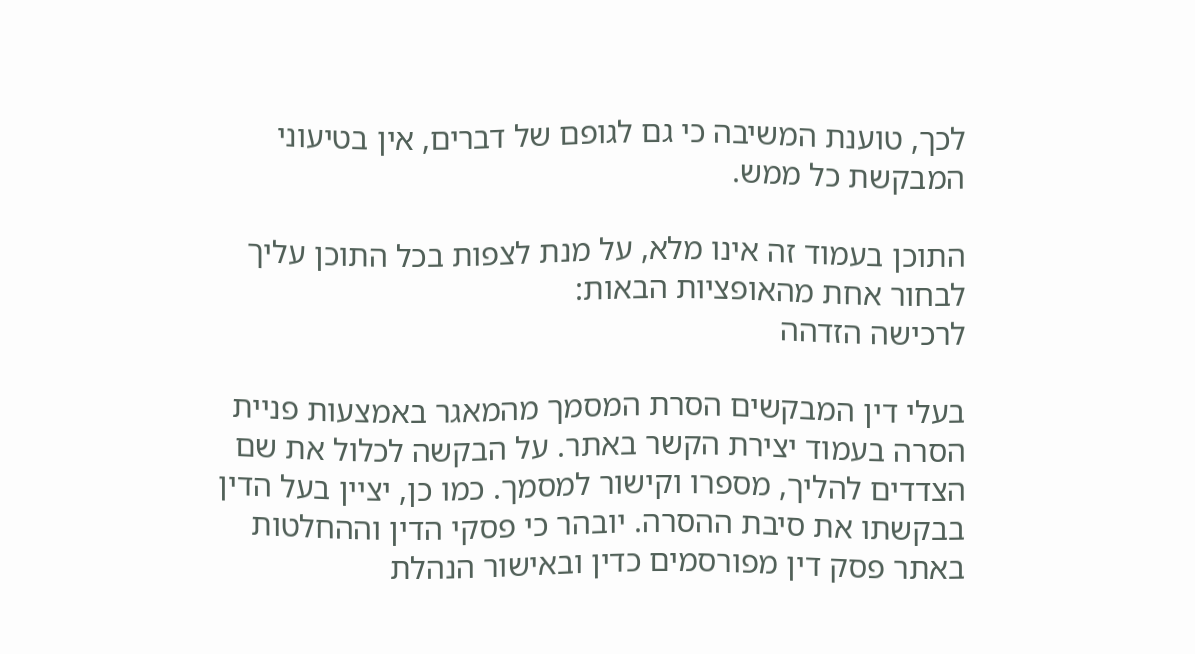לכך, טוענת המשיבה כי גם לגופם של דברים, אין בטיעוני המבקשת כל ממש.

התוכן בעמוד זה אינו מלא, על מנת לצפות בכל התוכן עליך לבחור אחת מהאופציות הבאות:
לרכישה הזדהה

בעלי דין המבקשים הסרת המסמך מהמאגר באמצעות פניית הסרה בעמוד יצירת הקשר באתר. על הבקשה לכלול את שם הצדדים להליך, מספרו וקישור למסמך. כמו כן, יציין בעל הדין בבקשתו את סיבת ההסרה. יובהר כי פסקי הדין וההחלטות באתר פסק דין מפורסמים כדין ובאישור הנהלת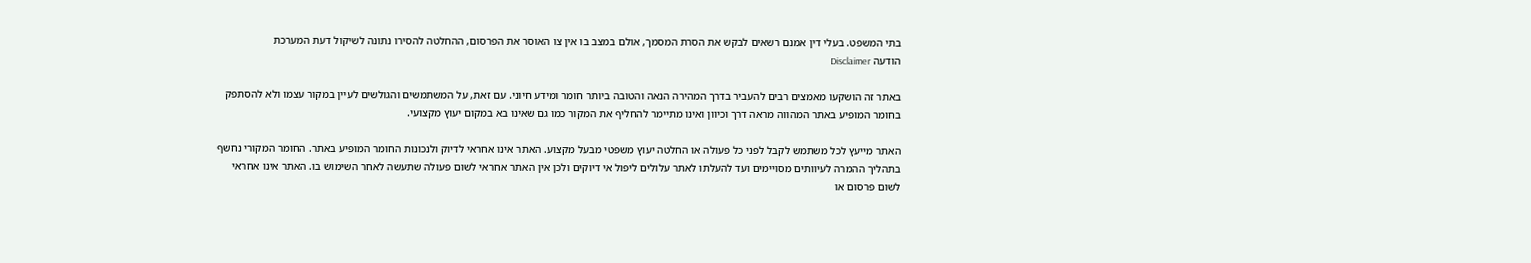בתי המשפט. בעלי דין אמנם רשאים לבקש את הסרת המסמך, אולם במצב בו אין צו האוסר את הפרסום, ההחלטה להסירו נתונה לשיקול דעת המערכת
הודעה Disclaimer

באתר זה הושקעו מאמצים רבים להעביר בדרך המהירה הנאה והטובה ביותר חומר ומידע חיוני. עם זאת, על המשתמשים והגולשים לעיין במקור עצמו ולא להסתפק בחומר המופיע באתר המהווה מראה דרך וכיוון ואינו מתיימר להחליף את המקור כמו גם שאינו בא במקום יעוץ מקצועי.

האתר מייעץ לכל משתמש לקבל לפני כל פעולה או החלטה יעוץ משפטי מבעל מקצוע. האתר אינו אחראי לדיוק ולנכונות החומר המופיע באתר. החומר המקורי נחשף בתהליך ההמרה לעיוותים מסויימים ועד להעלתו לאתר עלולים ליפול אי דיוקים ולכן אין האתר אחראי לשום פעולה שתעשה לאחר השימוש בו. האתר אינו אחראי לשום פרסום או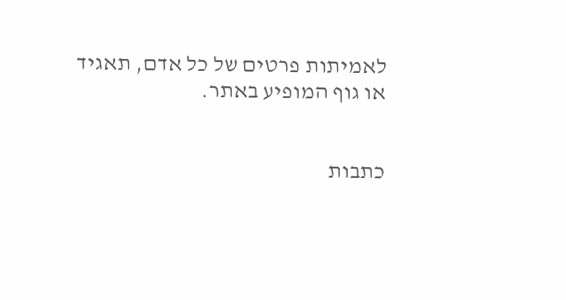לאמיתות פרטים של כל אדם, תאגיד או גוף המופיע באתר.


כתבות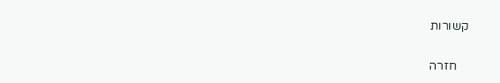קשורות

    חזרה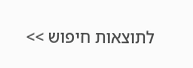לתוצאות חיפוש >>